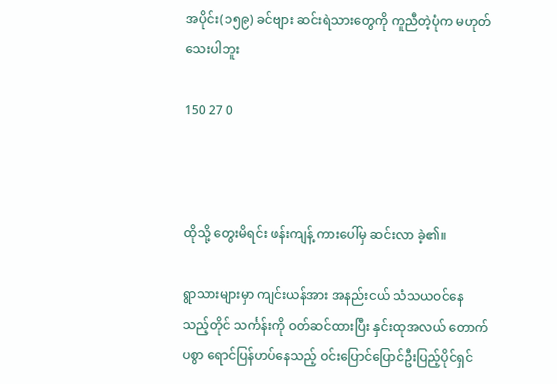အပိုင်း(၁၅၉) ခင်ဗျား ဆင်းရဲသားတွေကို ကူညီတဲ့ပုံက မဟုတ်သေးပါဘူး

150 27 0



ထိုသို့ တွေးမိရင်း ဖန်းကျန့် ကားပေါ်မှ ဆင်းလာ ခဲ့၏။

ရွာသားများမှာ ကျင်းယန်အား အနည်းငယ် သံသယဝင်နေသည့်တိုင် သင်္ကန်းကို ဝတ်ဆင်ထားပြီး နှင်းထုအလယ် တောက်ပစွာ ရောင်ပြန်ဟပ်နေသည့် ဝင်းပြောင်ပြောင်ဦးပြည့်ပိုင်ရှင်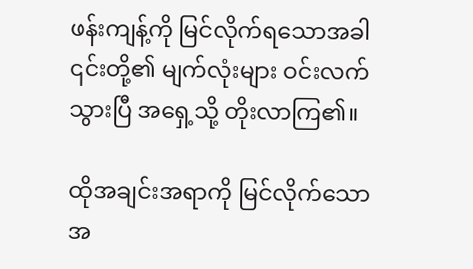ဖန်းကျန့်ကို မြင်လိုက်ရသောအခါ ၎င်းတို့၏ မျက်လုံးများ ဝင်းလက်သွားပြီ အရှေ့သို့ တိုးလာကြ၏။

ထိုအချင်းအရာကို မြင်လိုက်သောအ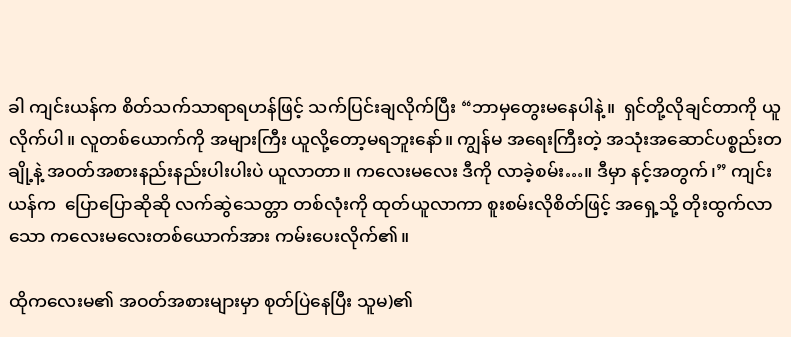ခါ ကျင်းယန်က စိတ်သက်သာရာရဟန်ဖြင့် သက်ပြင်းချလိုက်ပြီး “ဘာမှတွေးမနေပါနဲ့။  ရှင်တို့လိုချင်တာကို ယူလိုက်ပါ။ လူတစ်ယောက်ကို အများကြီး ယူလို့တော့မရဘူးနော်။ ကျွန်မ အရေးကြီးတဲ့ အသုံးအဆောင်ပစ္စည်းတချို့နဲ့ အဝတ်အစားနည်းနည်းပါးပါးပဲ ယူလာတာ။ ကလေးမလေး ဒီကို လာခဲ့စမ်း…။ ဒီမှာ နင့်အတွက်၊” ကျင်းယန်က  ပြောပြောဆိုဆို လက်ဆွဲသေတ္တာ တစ်လုံးကို ထုတ်ယူလာကာ စူးစမ်းလိုစိတ်ဖြင့် အရှေ့သို့ တိုးထွက်လာသော ကလေးမလေးတစ်ယောက်အား ကမ်းပေးလိုက်၏။

ထိုကလေးမ၏ အဝတ်အစားများမှာ စုတ်ပြဲနေပြီး သူမ)၏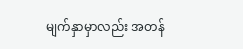မျက်နှာမှာလည်း အတန်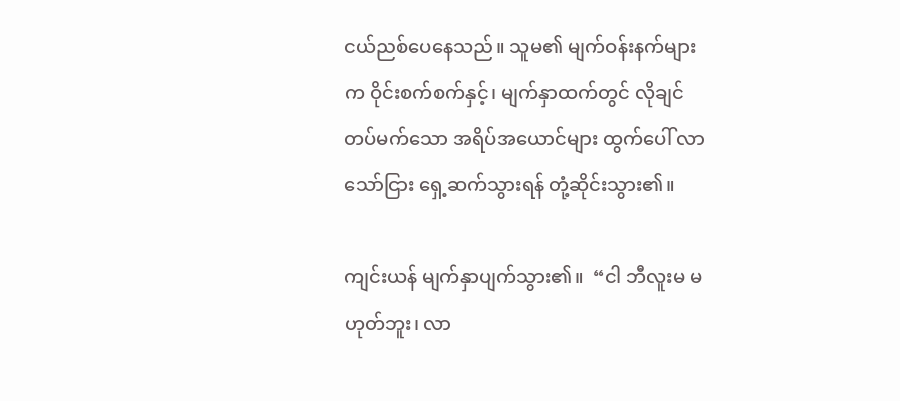ငယ်ညစ်ပေနေသည်။ သူမ၏ မျက်ဝန်းနက်များက ဝိုင်းစက်စက်နှင့်၊ မျက်နှာထက်တွင် လိုချင်တပ်မက်သော အရိပ်အယောင်များ ထွက်ပေါ် လာသော်ငြား ရှေ့ဆက်သွားရန် တုံ့ဆိုင်းသွား၏။

ကျင်းယန် မျက်နှာပျက်သွား၏။  “ငါ ဘီလူးမ မဟုတ်ဘူး၊ လာ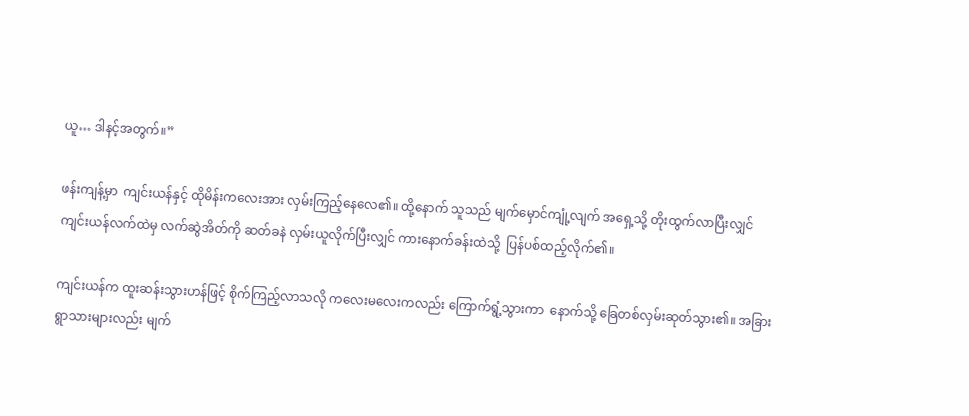ယူ… ဒါနင့်အတွက်။”

ဖန်းကျန့်မှာ  ကျင်းယန်နှင့် ထိုမိန်းကလေးအား လှမ်းကြည့်နေလေ၏။ ထို့နောက် သူသည် မျက်မှောင်ကျုံ့လျက် အရှေ့သို့ တိုးထွက်လာပြီးလျှင် ကျင်းယန်လက်ထဲမှ လက်ဆွဲအိတ်ကို ဆတ်ခနဲ လှမ်းယူလိုက်ပြီးလျှင် ကားနောက်ခန်းထဲသို့  ပြန်ပစ်ထည့်လိုက်၏။

ကျင်းယန်က ထူးဆန်းသွားဟန်ဖြင့် စိုက်ကြည့်လာသလို ကလေးမလေးကလည်း ကြောက်ရွံ့သွားကာ  နောက်သို့ ခြေတစ်လှမ်းဆုတ်သွား၏။ အခြား ရွာသားများလည်း မျက်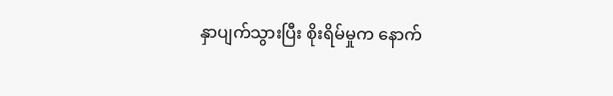နှာပျက်သွားပြီး စိုးရိမ်မှုက နောက်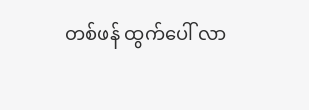တစ်ဖန် ထွက်ပေါ် လာ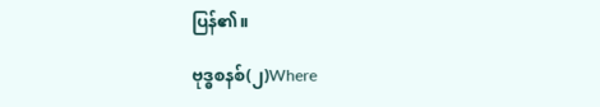ပြန်၏။

ဗုဒ္ဓစနစ်(၂)Where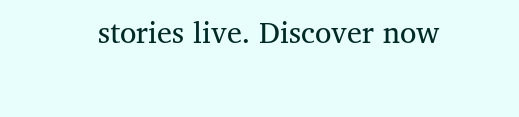stories live. Discover now